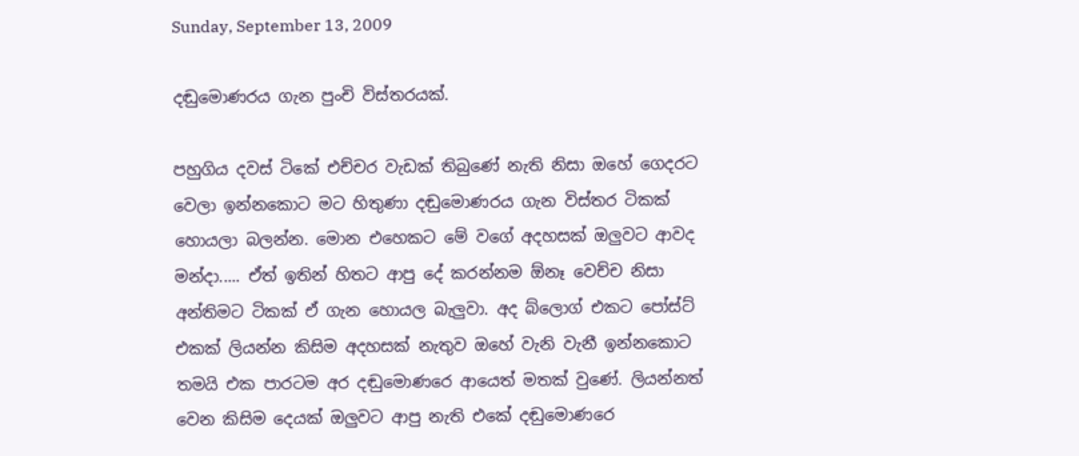Sunday, September 13, 2009

දඬුමොණරය ගැන පුංචි විස්තරයක්.

පහුගිය දවස් ටිකේ එච්චර වැඩක් තිබුණේ නැති නිසා ඔහේ ගෙදරට වෙලා ඉන්නකොට මට හිතුණා දඬුමොණරය ගැන විස්තර ටිකක් හොයලා බලන්න. මොන එහෙකට මේ වගේ අදහසක් ඔලුවට ආවද මන්දා..... ඒත් ඉතින් හිතට ආපු දේ කරන්නම ඕනෑ වෙච්ච නිසා අන්තිමට ටිකක් ඒ ගැන හොයල බැලුවා. අද බ්ලොග් එකට පෝස්ට් එකක් ලියන්න කිසිම අදහසක් නැතුව ඔහේ වැනි වැනී ඉන්නකොට තමයි එක පාරටම අර දඬුමොණරෙ ආයෙත් මතක් වුණේ. ලියන්නත් වෙන කිසිම දෙයක් ඔලුවට ආපු නැති එකේ දඬුමොණරෙ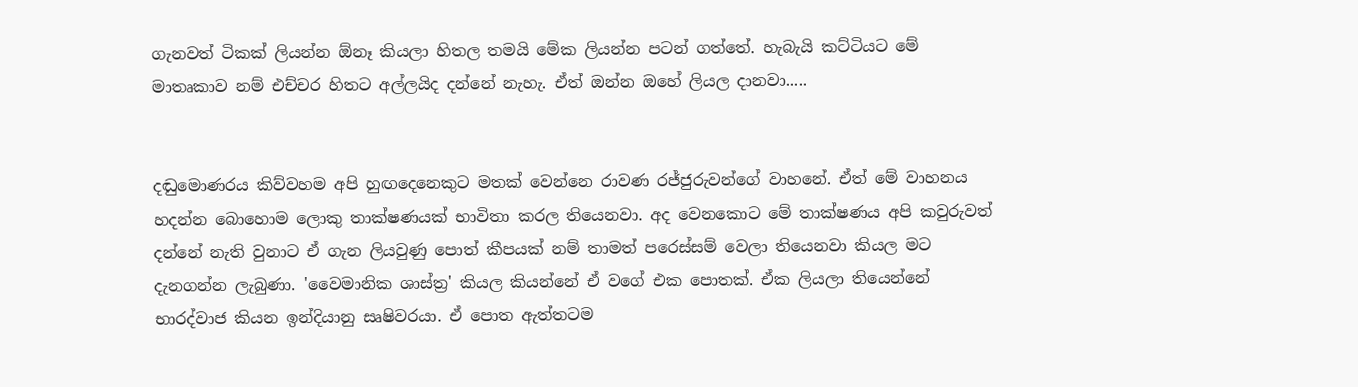ගැනවත් ටිකක් ලියන්න ඕනෑ කියලා හිතල තමයි මේක ලියන්න පටන් ගත්තේ. හැබැයි කට්ටියට මේ මාතෘකාව නම් එච්චර හිතට අල්ලයිද දන්නේ නැහැ. ඒත් ඔන්න ඔහේ ලියල දානවා.....


දඬුමොණරය කිව්වහම අපි හුඟදෙනෙකුට මතක් වෙන්නෙ රාවණ රජ්ජුරුවන්ගේ වාහනේ. ඒත් මේ වාහනය හදන්න බොහොම ලොකු තාක්ෂණයක් භාවිතා කරල තියෙනවා. අද වෙනකොට මේ තාක්ෂණය අපි කවුරුවත් දන්නේ නැති වුනාට ඒ ගැන ලියවුණු පොත් කීපයක් නම් තාමත් පරෙස්සම් වෙලා තියෙනවා කියල මට දැනගන්න ලැබුණා. 'වෛමානික ශාස්ත්‍ර' කියල කියන්නේ ඒ වගේ එක පොතක්. ඒක ලියලා තියෙන්නේ භාරද්වාජ කියන ඉන්දියානු සෘෂිවරයා. ඒ පොත ඇත්තටම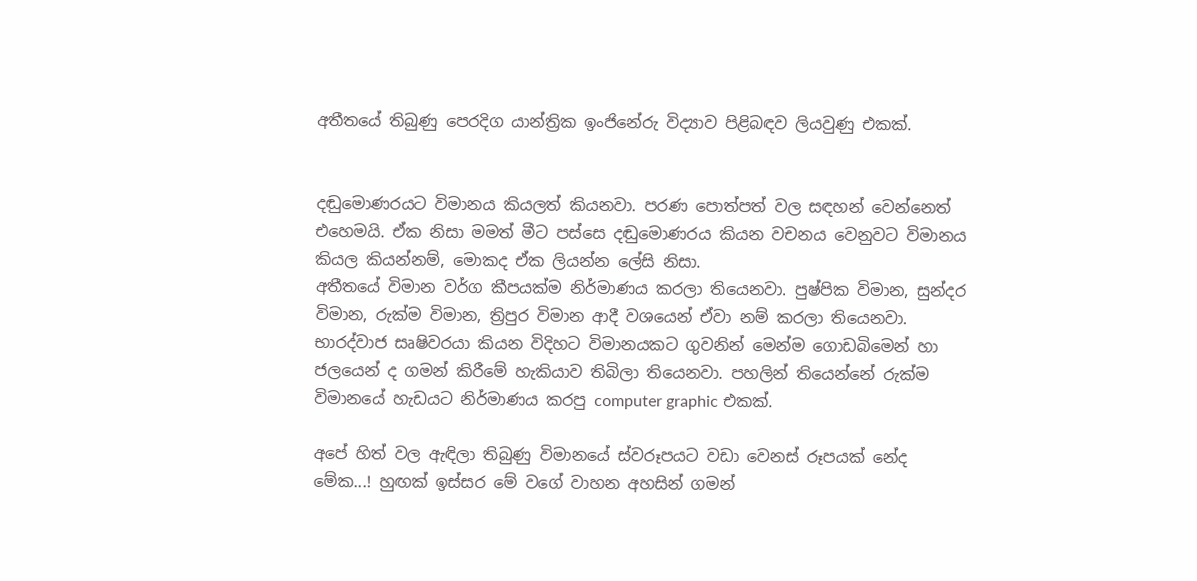අතීතයේ තිබුණු පෙරදිග යාන්ත්‍රික ඉංජිනේරු විද්‍යාව පිළිබඳව ලියවුණු එකක්.


දඬුමොණරයට විමානය කියලත් කියනවා. පරණ පොත්පත් වල සඳහන් වෙන්නෙත් එහෙමයි. ඒක නිසා මමත් මීට පස්සෙ දඬුමොණරය කියන වචනය වෙනුවට විමානය කියල කියන්නම්, මොකද ඒක ලියන්න ලේසි නිසා.
අතීතයේ විමාන වර්ග කීපයක්ම නිර්මාණය කරලා තියෙනවා. පුෂ්පික විමාන, සුන්දර විමාන, රුක්ම විමාන, ත්‍රිපුර විමාන ආදී වශයෙන් ඒවා නම් කරලා තියෙනවා. භාරද්වාජ සෘෂිවරයා කියන විදිහට විමානයකට ගුවනින් මෙන්ම ගොඩබිමෙන් හා ජලයෙන් ද ගමන් කිරීමේ හැකියාව තිබිලා තියෙනවා. පහලින් තියෙන්නේ රුක්ම විමානයේ හැඩයට නිර්මාණය කරපු computer graphic එකක්.

අපේ හිත් වල ඇඳිලා තිබුණු විමානයේ ස්වරූපයට වඩා වෙනස් රූපයක් නේද මේක...! හුඟක් ඉස්සර මේ වගේ වාහන අහසින් ගමන්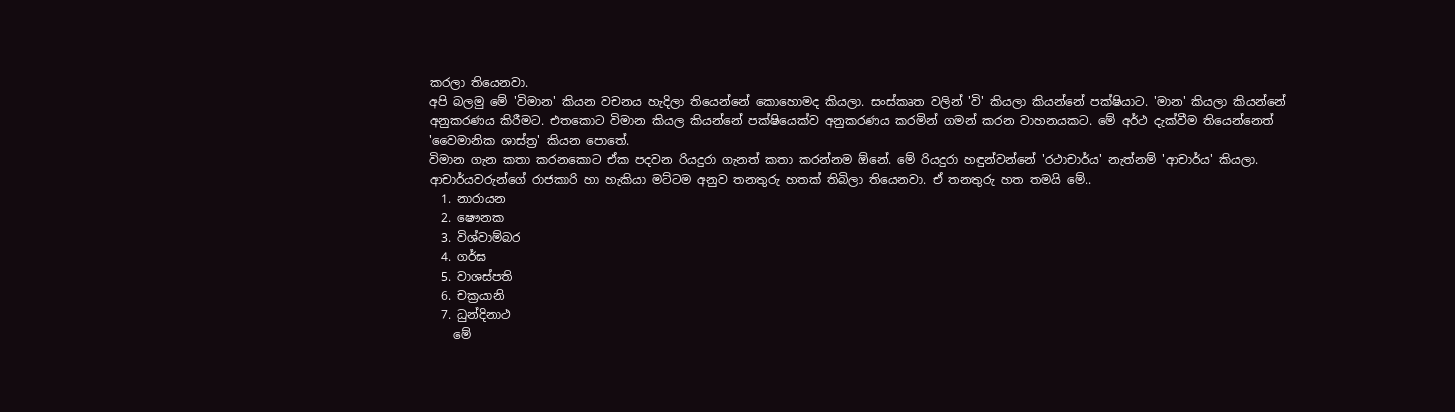කරලා තියෙනවා.
අපි බලමු මේ 'විමාන' කියන වචනය හැදිලා තියෙන්නේ කොහොමද කියලා. සංස්කෘත වලින් 'වි' කියලා කියන්නේ පක්ෂියාට. 'මාන' කියලා කියන්නේ අනුකරණය කිරීමට. එතකොට විමාන කියල කියන්නේ පක්ෂියෙක්ව අනුකරණය කරමින් ගමන් කරන වාහනයකට. මේ අර්ථ දැක්වීම තියෙන්නෙත් 'වෛමානික ශාස්ත්‍ර' කියන පොතේ.
විමාන ගැන කතා කරනකොට ඒක පදවන රියදුරා ගැනත් කතා කරන්නම ඕනේ. මේ රියදුරා හඳුන්වන්නේ 'රථාචාර්ය' නැත්නම් 'ආචාර්ය' කියලා. ආචාර්යවරුන්ගේ රාජකාරි හා හැකියා මට්ටම අනුව තනතුරු හතක් තිබිලා තියෙනවා. ඒ තනතුරු හත තමයි මේ..
  1. නාරායන
  2. ෂෞනක
  3. විශ්වාම්බර
  4. ගර්ඝ
  5. වාශස්පති
  6. චක්‍රයානි
  7. ධුන්දිනාථ
    මේ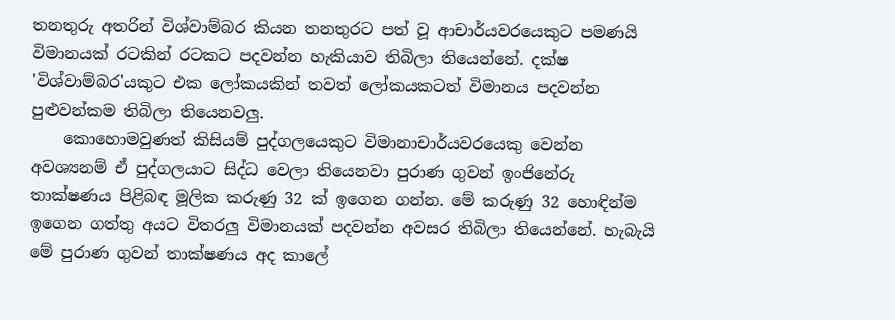තනතුරු අතරින් විශ්වාම්බර කියන තනතුරට පත් වූ ආචාර්යවරයෙකුට පමණයි විමානයක් රටකින් රටකට පදවන්න හැකියාව තිබිලා තියෙන්නේ. දක්ෂ 'විශ්වාම්බර'යකුට එක ලෝකයකින් තවත් ලෝකයකටත් විමානය පදවන්න පුළුවන්කම තිබිලා තියෙනවලු.
    කොහොමවුණත් කිසියම් පුද්ගලයෙකුට විමානාචාර්යවරයෙකු වෙන්න අවශ්‍යනම් ඒ පුද්ගලයාට සිද්ධ වෙලා තියෙනවා පුරාණ ගුවන් ඉංජිනේරු තාක්ෂණය පිළිබඳ මූලික කරුණු 32 ක් ඉගෙන ගන්න. මේ කරුණු 32 හොඳින්ම ඉගෙන ගත්තු අයට විතරලු විමානයක් පදවන්න අවසර තිබිලා තියෙන්නේ. හැබැයි මේ පුරාණ ගුවන් තාක්ෂණය අද කාලේ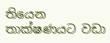තියෙන තාක්ෂණයට වඩා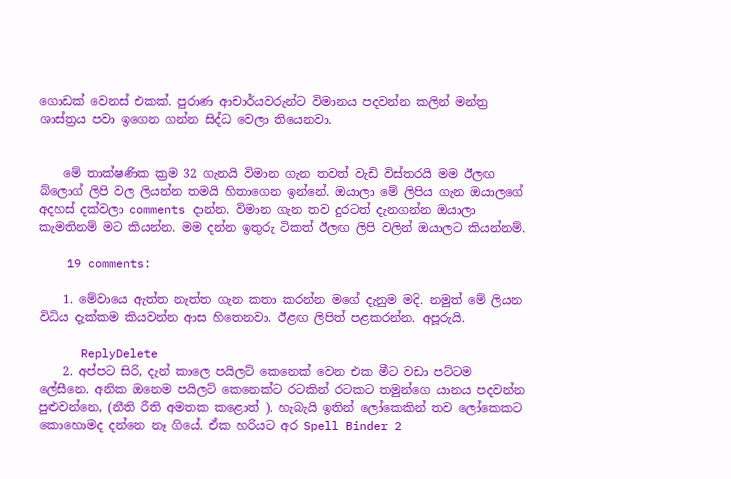ගොඩක් වෙනස් එකක්. පුරාණ ආචාර්යවරුන්ට විමානය පදවන්න කලින් මන්ත්‍ර ශාස්ත්‍රය පවා ඉගෙන ගන්න සිද්ධ වෙලා තියෙනවා.


    මේ තාක්ෂණික ක්‍රම 32 ගැනයි විමාන ගැන තවත් වැඩි විස්තරයි මම ඊලඟ බ්ලොග් ලිපි වල ලියන්න තමයි හිතාගෙන ඉන්නේ. ඔයාලා මේ ලිපිය ගැන ඔයාලගේ අදහස් දක්වලා comments දාන්න. විමාන ගැන තව දුරටත් දැනගන්න ඔයාලා කැමතිනම් මට කියන්න. මම දන්න ඉතුරු ටිකත් ඊලඟ ලිපි වලින් ඔයාලට කියන්නම්.

    19 comments:

    1. මේවායෙ ඇත්ත නැත්ත ගැන කතා කරන්න මගේ දැනුම මදි. නමුත් මේ ලියන විධිය දැක්කම කියවන්න ආස හිතෙනවා. ඊළඟ ලිපිත් පළකරන්න. අපූරුයි.

      ReplyDelete
    2. අප්පට සිරි, දැන් කාලෙ පයිලට් කෙනෙක් වෙන එක මීට වඩා පට්ටම ලේසීනෙ. අනික ඔනෙම පයිලට් කෙනෙක්ට රටකින් රටකට තමුන්ගෙ යානය පදවන්න පුළුවන්නෙ, (නීති රීති අමතක කළොත් ). හැබැයි ඉතින් ලෝකෙකින් තව ලෝකෙකට කොහොමද දන්නෙ නෑ ගියේ. ඒක හරියට අර Spell Binder 2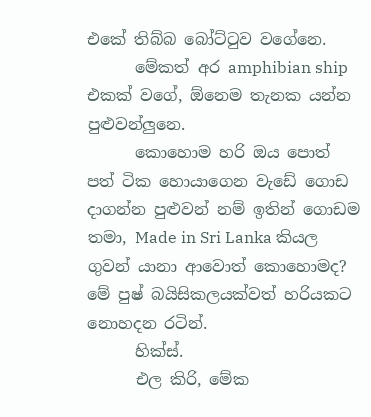එකේ තිබ්බ බෝට්ටුව වගේනෙ.
      මේකත් අර amphibian ship එකක් වගේ, ඕනෙම තැනක යන්න පුළුවන්ලුනෙ.
      කොහොම හරි ඔය පොත් පත් ටික හොයාගෙන වැඩේ ගොඩ දාගන්න පුළුවන් නම් ඉතින් ගොඩම තමා, Made in Sri Lanka කියල ගුවන් යානා ආවොත් කොහොමද? මේ පුෂ් බයිසිකලයක්වත් හරියකට නොහදන රටින්.
      හික්ස්.
      එල කිරි, මේක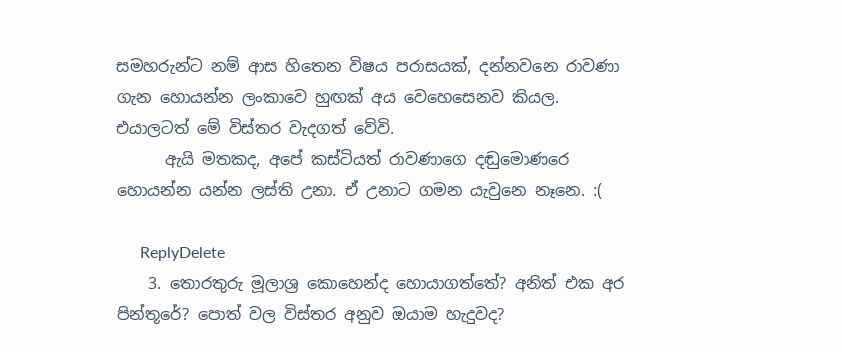සමහරුන්ට නම් ආස හිතෙන විෂය පරාසයක්, දන්නවනෙ රාවණා ගැන හොයන්න ලංකාවෙ හුඟක් අය වෙහෙසෙනව කියල. එයාලටත් මේ විස්තර වැදගත් වේවි.
      ඇයි මතකද, අපේ කස්ටියත් රාවණාගෙ දඬුමොණරෙ හොයන්න යන්න ලස්ති උනා. ඒ උනාට ගමන යැවුනෙ නෑනෙ. :(

      ReplyDelete
    3. තොරතුරු මූලාශ්‍ර කොහෙන්ද හොයාගත්තේ? අනිත් එක අර පින්තූරේ? පොත් වල විස්තර අනුව ඔයාම හැදුවද?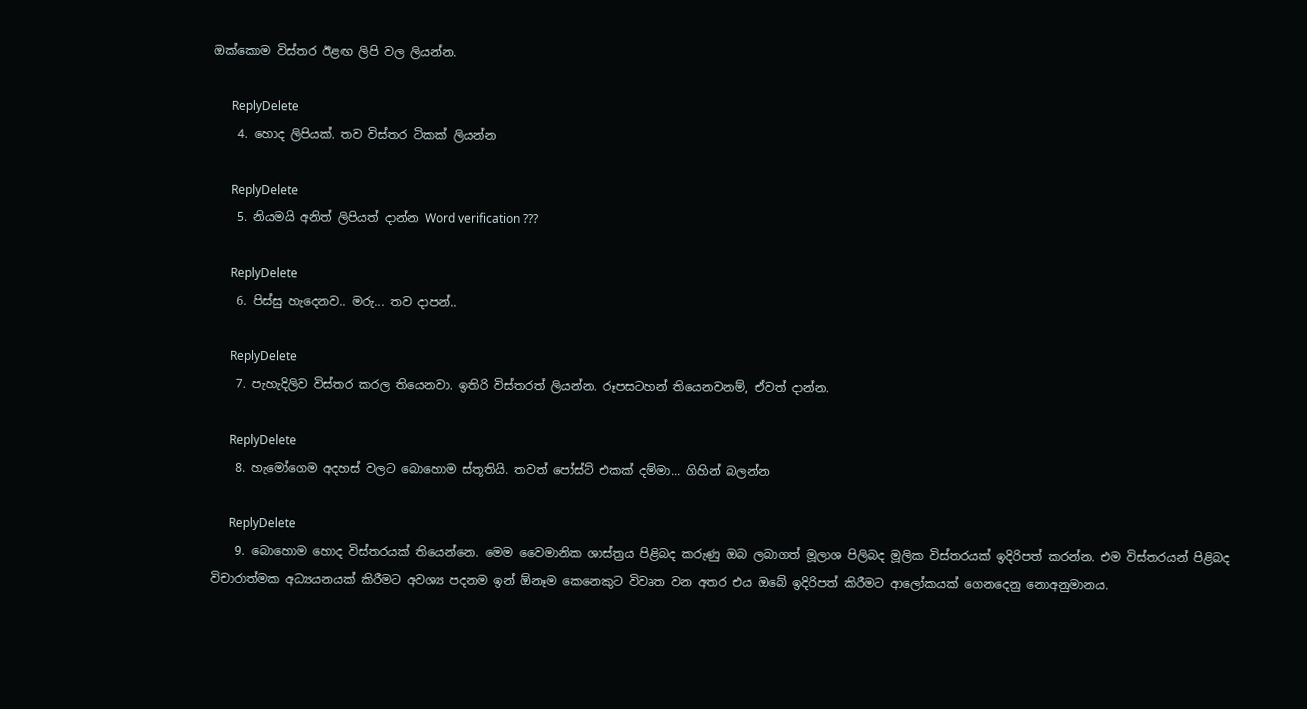ඔක්කොම විස්තර ඊළඟ ලිපි වල ලියන්න.

      ReplyDelete
    4. හොද ලිපියක්. තව විස්තර ටිකක් ලියන්න

      ReplyDelete
    5. නියමයි අනිත් ලිපියත් දාන්න Word verification ???

      ReplyDelete
    6. පිස්සු හැදෙනව.. මරු... තව දාපන්..

      ReplyDelete
    7. පැහැදිලිව විස්තර කරල තියෙනවා. ඉතිරි විස්තරත් ලියන්න. රූපසටහන් තියෙනවනම්, ඒවත් දාන්න.

      ReplyDelete
    8. හැමෝගෙම අදහස් වලට බොහොම ස්තූතියි. තවත් පෝස්ට් එකක් දම්මා... ගිහින් බලන්න

      ReplyDelete
    9. බොහොම හොද විස්තරයක් තියෙන්නෙ. මෙම වෛමානික ශාස්ත්‍රය පිළිබද කරුණු ඔබ ලබාගත් මූලාශ පිලිබද මූලික විස්තරයක් ඉදිරිපත් කරන්න. එම විස්තරයන් පිළිබද විචාරාත්මක අධ්‍යයනයක් කිරීමට අවශ්‍ය පදනම ඉන් ඕනෑම කෙනෙකුට විවෘත වන අතර එය ඔබේ ඉදිරිපත් කිරීමට ආලෝකයක් ගෙනදෙනු නොඅනුමානය.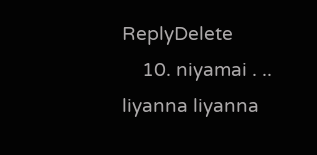ReplyDelete
    10. niyamai . .. liyanna liyanna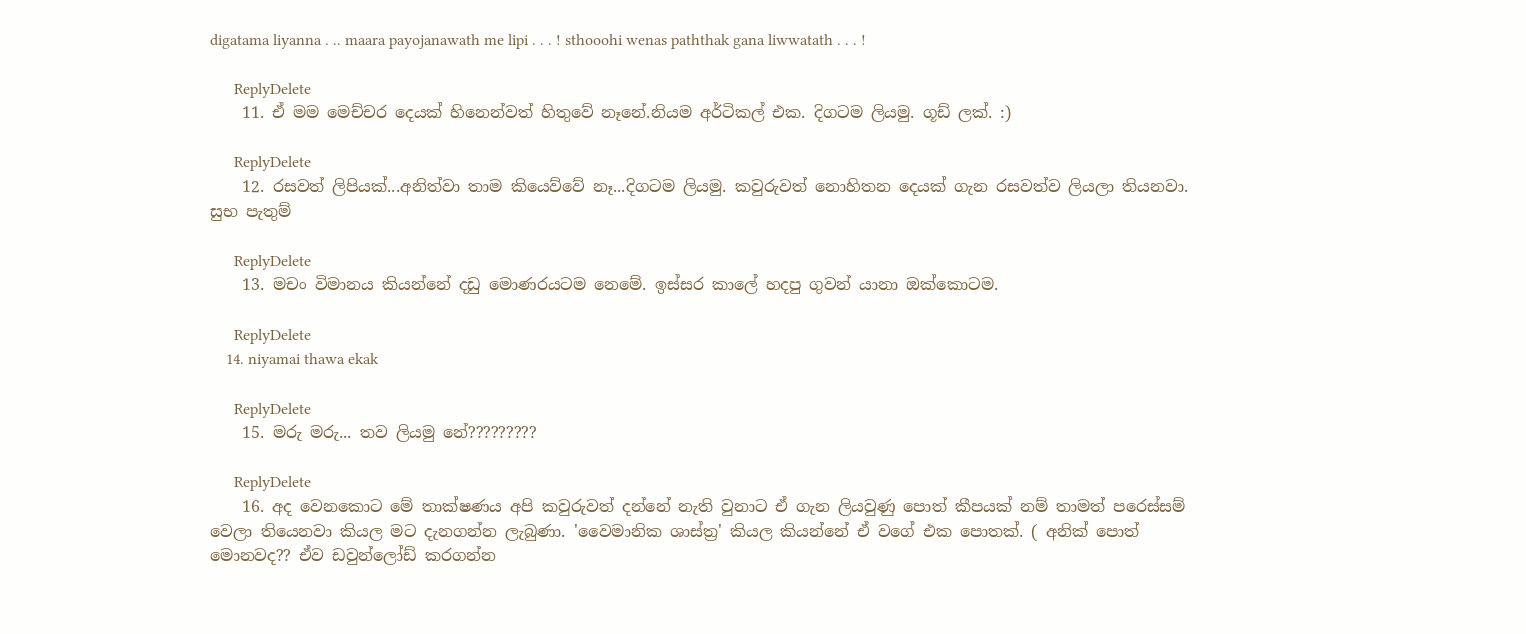digatama liyanna . .. maara payojanawath me lipi . . . ! sthooohi wenas paththak gana liwwatath . . . !

      ReplyDelete
    11. ඒ මම මෙච්චර දෙයක් හිනෙන්වත් හිතුවේ නෑනේ.නියම අර්ටිකල් එක. දිගටම ලියමු. ගූඩ් ලක්. :)

      ReplyDelete
    12. රසවත් ලිපියක්...අනිත්වා තාම කියෙව්වේ නෑ...දිගටම ලියමු. කවුරුවත් නොහිතන දෙයක් ගැන රසවත්ව ලියලා තියනවා. සුභ පැතුම්

      ReplyDelete
    13. මචං විමානය කියන්නේ දඩු මොණරයටම නෙමේ. ඉස්සර කාලේ හදපු ගුවන් යානා ඔක්කොටම.

      ReplyDelete
    14. niyamai thawa ekak

      ReplyDelete
    15. මරු මරු... තව ලියමු නේ?????????

      ReplyDelete
    16. අද වෙනකොට මේ තාක්ෂණය අපි කවුරුවත් දන්නේ නැති වුනාට ඒ ගැන ලියවුණු පොත් කීපයක් නම් තාමත් පරෙස්සම් වෙලා තියෙනවා කියල මට දැනගන්න ලැබුණා. 'වෛමානික ශාස්ත්‍ර' කියල කියන්නේ ඒ වගේ එක පොතක්. ( අනික් පොත් මොනවද?? ඒව ඩවුන්ලෝඩ් කරගන්න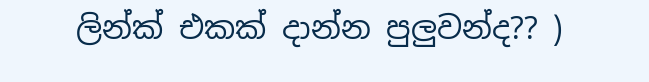ලින්ක් එකක් දාන්න පුලුවන්ද?? )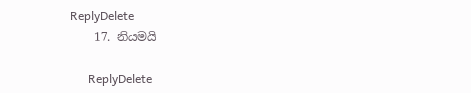ReplyDelete
    17. නියමයි

      ReplyDelete